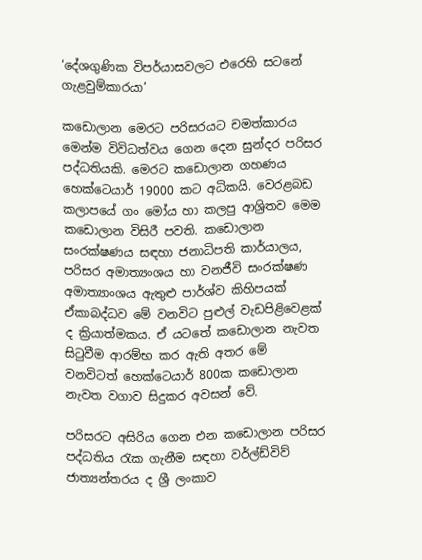‘දේශගුණික විපර්යාසවලට එරෙහි සටනේ ගැළවුම්කාරයා’

කඩොලාන මෙරට පරිසරයට චමත්කාරය මෙන්ම විවිධත්වය ගෙන දෙන සුන්දර පරිසර පද්ධතියකි. මෙරට කඩොලාන ගහණය හෙක්ටෙයාර් 19000 කට අධිකයි. වෙරළබඩ කලාපයේ ගං මෝය හා කලපු ආශ්‍රිතව මෙම කඩොලාන විසිරී පවති. කඩොලාන සංරක්ෂණය සඳහා ජනාධිපති කාර්යාලය, පරිසර අමාත්‍යංශය හා වනජීවි සංරක්ෂණ අමාත්‍යාංශය ඇතුළු පාර්ශ්ව කිහිපයක් ඒකාබද්ධව මේ වනවිට පුළුල් වැඩපිළිවෙළක් ද ක්‍රියාත්මකය. ඒ යටතේ කඩොලාන නැවත සිටුවීම ආරම්භ කර ඇති අතර මේ වනවිටත් හෙක්ටෙයාර් 800ක කඩොලාන නැවත වගාව සිදුකර අවසන් වේ.

පරිසරට අසිරිය ගෙන එන කඩොලාන පරිසර පද්ධතිය රැක ගැනීම සඳහා වර්ල්ඩ්විව් ජාත්‍යන්තරය ද ශ්‍රී ලංකාව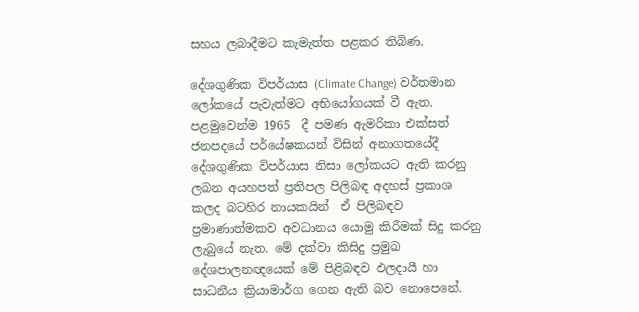සහය ලබාදීමට කැමැත්ත පළකර තිබිණ.

දේශගුණික විපර්යාස (Climate Change) වර්තමාන ලෝකයේ පැවැත්මට අභියෝගයක් වී ඇත. පළමුවෙන්ම 1965  දී පමණ ඇමරිකා එක්සත් ජනපදයේ පර්යේෂකයන් විසින් අනාගතයේදී දේශගුණික විපර්යාස නිසා ලෝකයට ඇති කරනු ලබන අයහපත් ප්‍රතිපල පිලිබඳ අදහස් ප්‍රකාශ කලද බටහිර නායකයින්  ඒ පිලිබඳව ප්‍රමාණාත්මකව අවධානය යොමු කිරීමක් සිදු කරනු ලැබුයේ නැත. මේ දක්වා කිසිදු ප්‍රමුඛ දේශපාලනඥයෙක් මේ පිළිබඳව ඵලදායී හා සාධනීය ක්‍රියාමාර්ග ගෙන ඇති බව නොපෙනේ.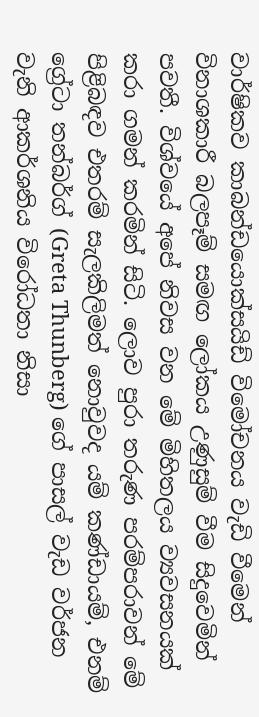වාර්ෂිකව කාබන්ඩයොක්සයිඩ් විමෝචනය වැඩි වීමෙන් විනාශකාරී බලපෑම් සමඟ ලෝකය උණුසුම් වීම සිදුවෙමින් පවතී. විශ්වයේ අපේ නිවස වන මේ මිහිතලය ව්‍යවසනයක්  කරා ගමන් කරමින් සිටි. ලොව පුරා තරුණ පරම්පරාවන් මේ පිළිබඳව එතරම් සැලකිලිමත් නොවුවද යම් කණ්ඩායම්, එනම් ග්‍රේටා තන්බර්ග් (Greta Thunberg) ගේ පාසල් වැඩ වර්ජන වැනි ආකර්ශනිය විරෝධතා නිසා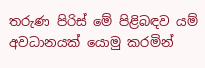තරුණ පිරිස් මේ පිළිබඳව යම් අවධානයක් යොමු කරමින්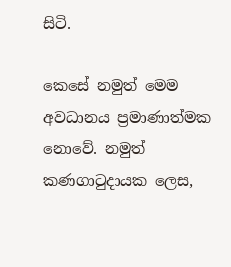සිටි.

කෙසේ නමුත් මෙම අවධානය ප්‍රමාණාත්මක නොවේ. නමුත් කණගාටුදායක ලෙස,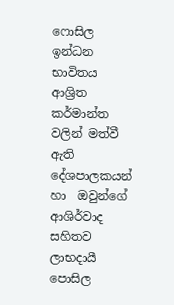ෆොසිල ඉන්ධන භාවිතය ආශ්‍රිත කර්මාන්ත වලින් මත්වී ඇති දේශපාලකයන් හා  ඔවුන්ගේ ආශිර්වාද සහිතව ලාභදායී පොසිල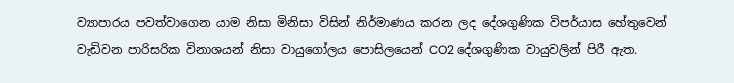ව්‍යාපාරය පවත්වාගෙන යාම නිසා මිනිසා විසින් නිර්මාණය කරන ලද දේශගුණික විපර්යාස හේතුවෙන් වැඩිවන පාරිසරික විනාශයන් නිසා වායුගෝලය පොසිලයෙන් CO2 දේශගුණික වායුවලින් පිරී ඇත.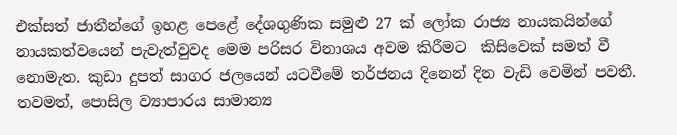එක්සත් ජාතීන්ගේ ඉහළ පෙළේ දේශගුණික සමුළු 27 ක් ලෝක රාජ්‍ය නායකයින්ගේ නායකත්වයෙන් පැවැත්වුවද මෙම පරිසර විනාශය අවම කිරීමට  කිසිවෙක් සමත් වී නොමැත. කුඩා දුපත් සාගර ජලයෙන් යටවීමේ තර්ජනය දිනෙන් දින වැඩි වෙමින් පවතී. තවමත්, පොසිල ව්‍යාපාරය සාමාන්‍ය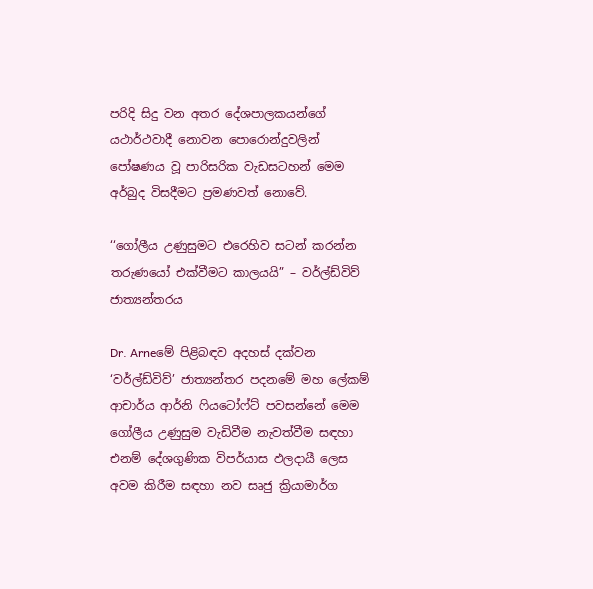පරිදි සිදු වන අතර දේශපාලකයන්ගේ යථාර්ථවාදී නොවන පොරොන්දුවලින් පෝෂණය වූ පාරිසරික වැඩසටහන් මෙම අර්බුද විසදීමට ප්‍රමණවත් නොවේ.

‘‘ගෝලීය උණුසුමට එරෙහිව සටන් කරන්න තරුණයෝ එක්වීමට කාලයයි” – වර්ල්ඩ්විව් ජාත්‍යන්තරය

Dr. Arneමේ පිළිබඳව අදහස් දක්වන ‘වර්ල්ඩ්විව්’ ජාත්‍යන්තර පදනමේ මහ ලේකම් ආචාර්ය ආර්නි ෆියටෝෆ්ට් පවසන්නේ මෙම ගෝලීය උණුසුම වැඩිවීම නැවත්වීම සඳහා එනම් දේශගුණික විපර්යාස ඵලදායී ලෙස අවම කිරීම සඳහා නව සෘජු ක්‍රියාමාර්ග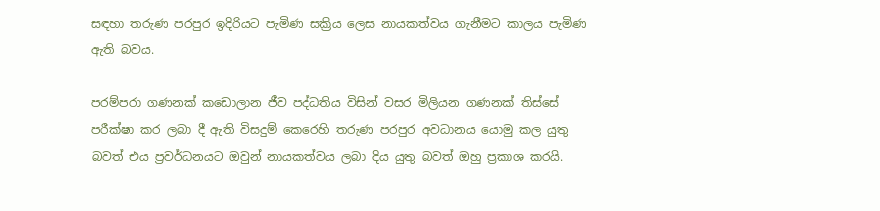සඳහා තරුණ පරපුර ඉදිරියට පැමිණ සක්‍රිය ලෙස නායකත්වය ගැනීමට කාලය පැමිණ ඇති බවය.

පරම්පරා ගණනක් කඩොලාන ජීව පද්ධතිය විසින් වසර මිලියන ගණනක් තිස්සේ පරීක්ෂා කර ලබා දී ඇති විසදුම් කෙරෙහි තරුණ පරපුර අවධානය යොමු කල යුතු බවත් එය ප්‍රවර්ධනයට ඔවුන් නායකත්වය ලබා දිය යුතු බවත් ඔහු ප්‍රකාශ කරයි.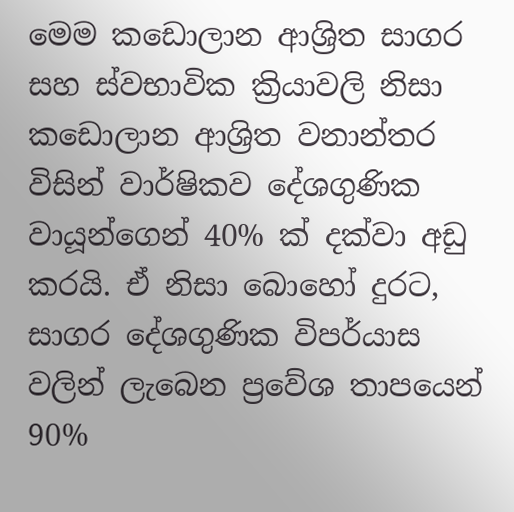මෙම කඩොලාන ආශ්‍රිත සාගර සහ ස්වභාවික ක්‍රියාවලි නිසා කඩොලාන ආශ්‍රිත වනාන්තර විසින් වාර්ෂිකව දේශගුණික වායූන්ගෙන් 40% ක් දක්වා අඩු කරයි. ඒ නිසා බොහෝ දුරට, සාගර දේශගුණික විපර්යාස වලින් ලැබෙන ප්‍රවේශ තාපයෙන් 90%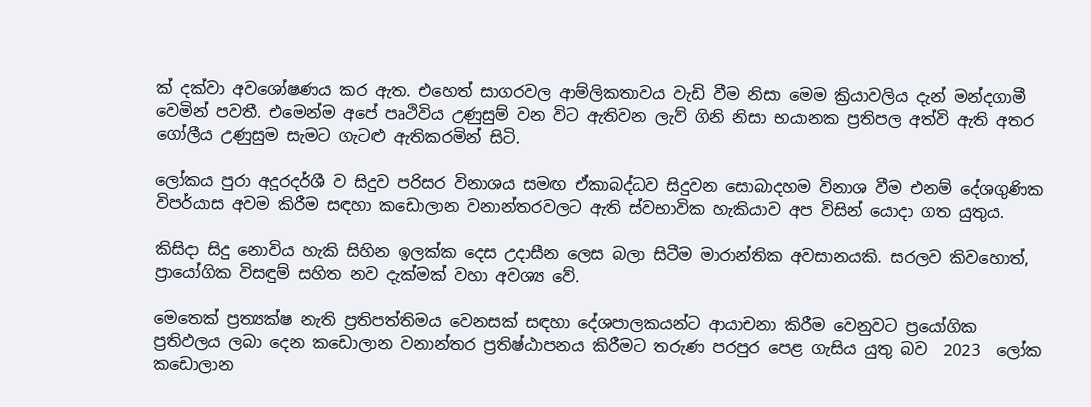ක් දක්වා අවශෝෂණය කර ඇත. එහෙත් සාගරවල ආම්ලිකතාවය වැඩි වීම නිසා මෙම ක්‍රියාවලිය දැන් මන්දගාමී වෙමින් පවතී. එමෙන්ම අපේ පෘථිවිය උණුසුම් වන විට ඇතිවන ලැව් ගිනි නිසා භයානක ප්‍රතිපල අත්වි ඇති අතර ගෝලීය උණුසුම සැමට ගැටළු ඇතිකරමින් සිටි.

ලෝකය පුරා අදූරදර්ශී ව සිදුව පරිසර විනාශය සමඟ ඒකාබද්ධව සිදුවන සොබාදහම විනාශ වීම එනම් දේශගුණික විපර්යාස අවම කිරීම සඳහා කඩොලාන වනාන්තරවලට ඇති ස්වභාවික හැකියාව අප විසින් යොදා ගත යුතුය.

කිසිදා සිදු නොවිය හැකි සිහින ඉලක්ක දෙස උදාසීන ලෙස බලා සිටීම මාරාන්තික අවසානයකි. සරලව කිවහොත්, ප්‍රායෝගික විසඳුම් සහිත නව දැක්මක් වහා අවශ්‍ය වේ.

මෙතෙක් ප්‍රත්‍යක්ෂ නැති ප්‍රතිපත්තිමය වෙනසක් සඳහා දේශපාලකයන්ට ආයාචනා කිරීම වෙනුවට ප්‍රයෝගික  ප්‍රතිඵලය ලබා දෙන කඩොලාන වනාන්තර ප්‍රතිෂ්ඨාපනය කිරීමට තරුණ පරපුර පෙළ ගැසිය යුතු බව  2023  ලෝක කඩොලාන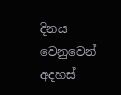දිනය වෙනුවෙන් අදහස්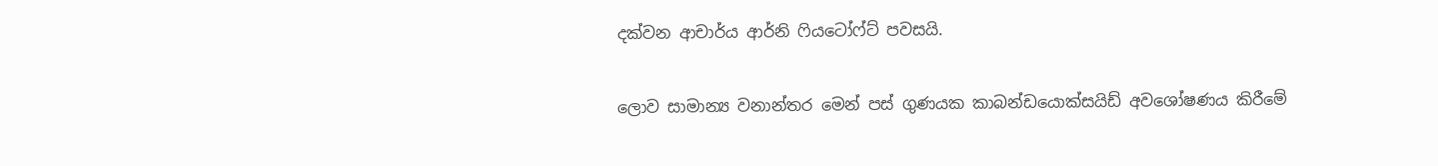දක්වන ආචාර්ය ආර්නි ෆියටෝෆ්ට් පවසයි.

ලොව සාමාන්‍ය වනාන්තර මෙන් පස් ගුණයක කාබන්ඩයොක්සයිඩ් අවශෝෂණය කිරීමේ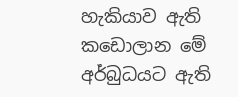හැකියාව ඇති කඩොලාන මේ අර්බුධයට ඇති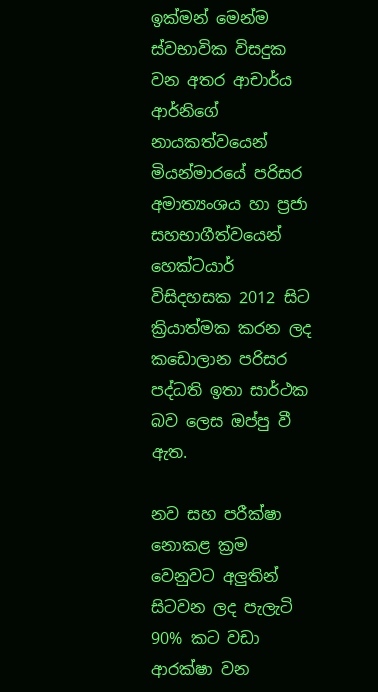ඉක්මන් මෙන්ම ස්වභාවික විසදුක වන අතර ආචාර්ය ආර්නිගේ නායකත්වයෙන් මියන්මාරයේ පරිසර අමාත්‍යංශය හා ප්‍රජා සහභාගීත්වයෙන් හෙක්ටයාර් විසිදහසක 2012 සිට ක්‍රියාත්මක කරන ලද කඩොලාන පරිසර පද්ධති ඉතා සාර්ථක බව ලෙස ඔප්පු වී ඇත.

නව සහ පරීක්ෂා නොකළ ක්‍රම වෙනුවට අලුතින් සිටවන ලද පැලැටි 90% කට වඩා ආරක්ෂා වන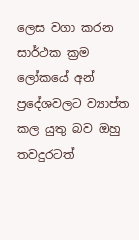ලෙස වගා කරන සාර්ථක ක්‍රම ලෝකයේ අන් ප්‍රදේශවලට ව්‍යාප්ත කල යුතු බව ඔහු තවදුරටත්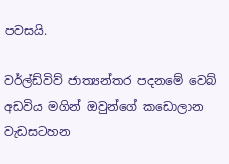පවසයි.

වර්ල්ඩ්විව් ජාත්‍යන්තර පදනමේ වෙබ් අඩවිය මගින් ඔවුන්ගේ කඩොලාන වැඩසටහන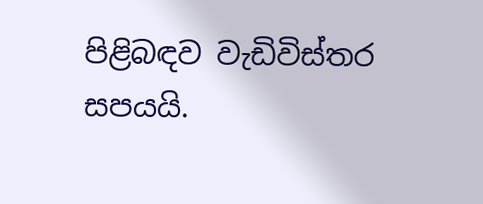පිළිබඳව වැඩිවිස්තර සපයයි.